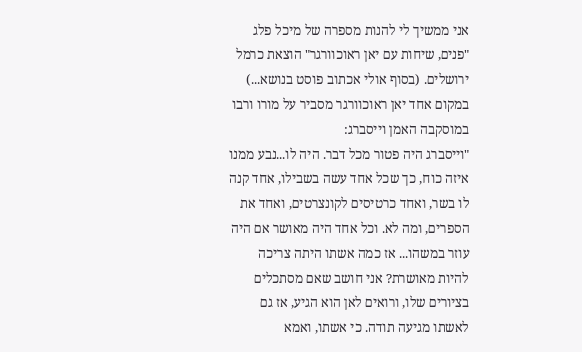אני ממשיך לי להנות מספרה של מיכל פלג "פנים, שיחות עם יאן ראוכוורגר" הוצאת כרמל ירושלים. (בסוף אולי אכתוב פוסט בנושא...)
במקום אחד יאן ראוכוורגר מסביר על מורו ורבו במוסקבה האמן וייסברג:
"וייסברג היה פטור מכל דבר. היה לו...נבע ממנו איזה כוח, כך שכל אחד עשה בשבילו, אחד קנה לו בשר, ואחד כרטיסים לקונצרטים, ואחד את הספרים, ומה לא. וכל אחד היה מאושר אם היה עוזר במשהו... אז כמה אשתו היתה צריכה להיות מאושרת? אני חושב שאם מסתכלים בציורים שלו, ורואים לאן הוא הגיע, אז גם לאשתו מגיעה תודה. כי אשתו, ואמא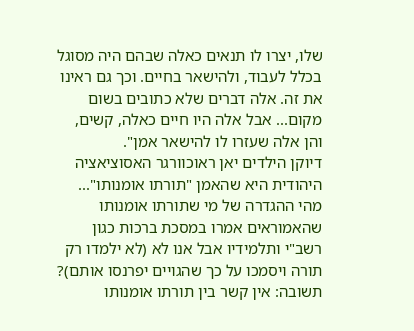שלו, יצרו לו תנאים כאלה שבהם היה מסוגל בכלל לעבוד, ולהישאר בחיים. וכך גם ראינו את זה. אלה דברים שלא כתובים בשום מקום... אבל אלה היו חיים כאלה, קשים, והן אלה שעזרו לו להישאר אמן".
דיוקן הילדים יאן ראוכוורגר האסוציאציה היהודית היא שהאמן "תורתו אומנותו"...
מהי ההגדרה של מי שתורתו אומנותו שהאמוראים אמרו במסכת ברכות כגון רשב"י ותלמידיו אבל אנו לא (לא ילמדו רק תורה ויסמכו על כך שהגויים יפרנסו אותם)?
תשובה: אין קשר בין תורתו אומנותו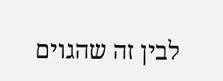לבין זה שהגוים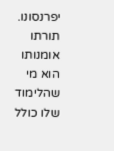יפרנסונו. תורתו אומנותו הוא מי שהלימוד שלו כולל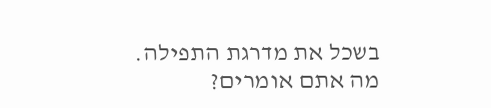בשכל את מדרגת התפילה.
מה אתם אומרים?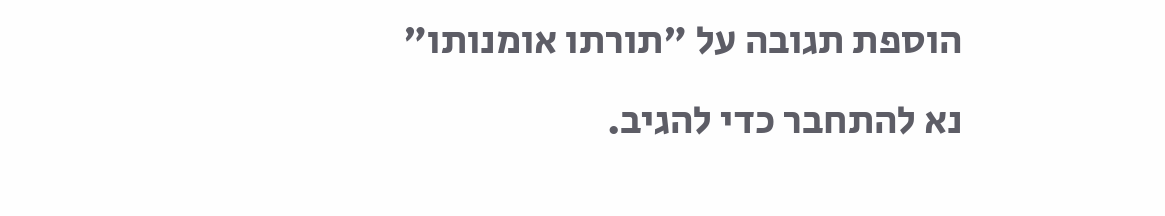הוספת תגובה על "תורתו אומנותו"
נא להתחבר כדי להגיב.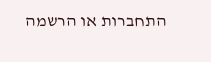התחברות או הרשמה